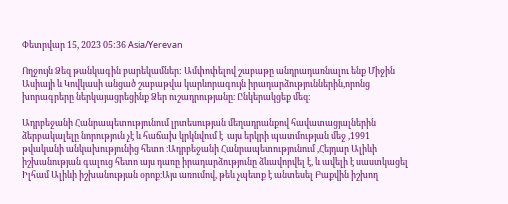Փետրվար 15, 2023 05:36 Asia/Yerevan

Ողջույն Ձեզ թանկագին բարեկամներ: Ամփոփելով շաբաթը անդրադառնալու ենք Միջին Ասիայի և Կովկասի անցած շաբաթվա կարևորագույն իրադարձություններին,որոնց խորագրերը ներկայացրեցինք Ձեր ուշադրությանը։ Ընկերակցեք մեզ:

Ադրբեջանի Հանրապետությունում լրտեսության մեղադրանքով հավատացյալներին ձերբակալելը նորություն չէ և հաճախ կրկնվում է  այս երկրի պատմության մեջ ,1991 թվականի անկախությունից հետո ։Ադրբեջանի Հանրապետությունում ,Հեյդար Ալիևի իշխանության գալուց հետո այս դառը իրադարձությունը ձևավորվել է, և ավելի է սաստկացել  Իլհամ Ալիևի իշխանության օրոք։Այս առումով, թեև չպետք է անտեսել Բաքվին իշխող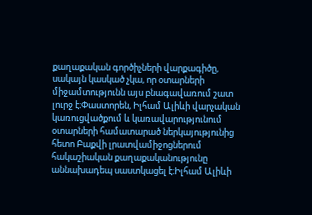քաղաքական գործիչների վարքագիծը, սակայն կասկած չկա, որ օտարների միջամտությունն այս բնագավառում շատ լուրջ է։Փաստորեն, Իլհամ Ալիևի վարչական կառուցվածքում և կառավարությունում օտարների համատարած ներկայությունից հետո Բաքվի լրատվամիջոցներում հակաշիական քաղաքականությունը աննախադեպ սաստկացել է։Իլհամ Ալիևի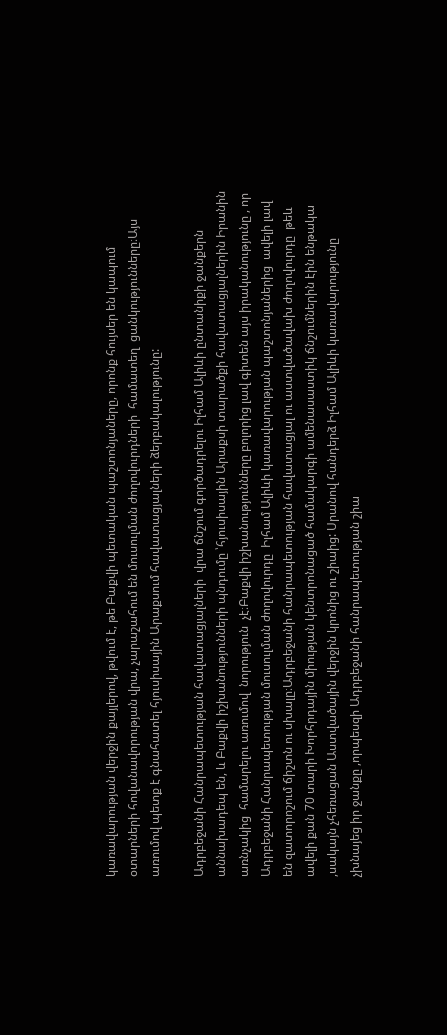կառավարության վերջին քայլերով, թվում է, թե Բաքվի պետական պաշտոնյաները, որոնք հույսեր են կապում օտարների հովանավորության վրա, չարաշահում են մուսուլման ժողովուրդների  համատեղ  ցանկությունները։Այս առումով պետք է գնահատել հյուսիսային Արաքսում հավատացյալների ձերբակալությունը:

Ադրբեջանի Հանրապետության հավատացյալների  վրա ճնշում գործադրելու Իլհամ Ալիևի ընտանիքի ջանքերն աննախադեպ են, և Բաքվի իշխանությունների պնդումը ՝հյուսիսային Արաքսի տարածքի հավատացյալներին Իրանին առնչակից  համարելու առումով  նորություն  չէ։Բաքվի իշխանությունները բոլորից լավ գիտեն այս իրականությունը , որ Ադրբեջանի Հանրապետության մուսուլման ժողովուրդը  Իլհամ Ալիևի կառավարության պաշտոնյաներից  ավելի լավ են զատորոշում ճիշտն ու սխալը։Ադրբեջանի հանրապետության հավատացյալ ու աստվածավախ ժողովուրդը  թեև ավելի քան 70 տարի Խորհրդային միության կենտրոնացած համակարգի ամենասաստիկ ճնշումներին էին ենթակա ,սակայն չհեռացան Աստվածային վերջին կրոնից ու շիաից: Սրանով հանդերձ Իլհամ Ալիևի կառավարությունը չխնայեց իր ջանքը ,որպեսզի Ադրբեջանի հանրապետության շիա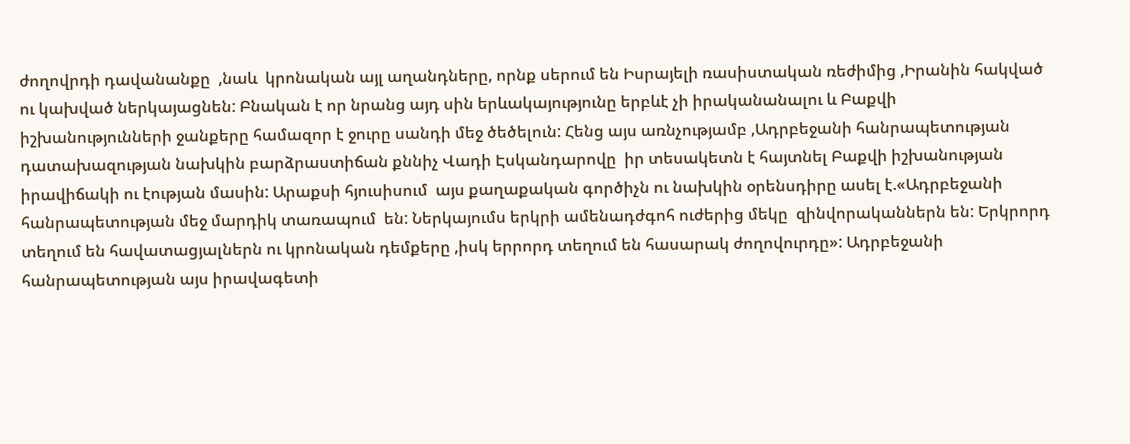ժողովրդի դավանանքը  ,նաև  կրոնական այլ աղանդները, որնք սերում են Իսրայելի ռասիստական ռեժիմից ,Իրանին հակված ու կախված ներկայացնեն: Բնական է որ նրանց այդ սին երևակայությունը երբևէ չի իրականանալու և Բաքվի իշխանությունների ջանքերը համազոր է ջուրը սանդի մեջ ծեծելուն: Հենց այս առնչությամբ ,Ադրբեջանի հանրապետության դատախազության նախկին բարձրաստիճան քննիչ Վադի Էսկանդարովը  իր տեսակետն է հայտնել Բաքվի իշխանության իրավիճակի ու էության մասին: Արաքսի հյուսիսում  այս քաղաքական գործիչն ու նախկին օրենսդիրը ասել է.«Ադրբեջանի հանրապետության մեջ մարդիկ տառապում  են: Ներկայումս երկրի ամենադժգոհ ուժերից մեկը  զինվորականներն են: Երկրորդ տեղում են հավատացյալներն ու կրոնական դեմքերը ,իսկ երրորդ տեղում են հասարակ ժողովուրդը»: Ադրբեջանի հանրապետության այս իրավագետի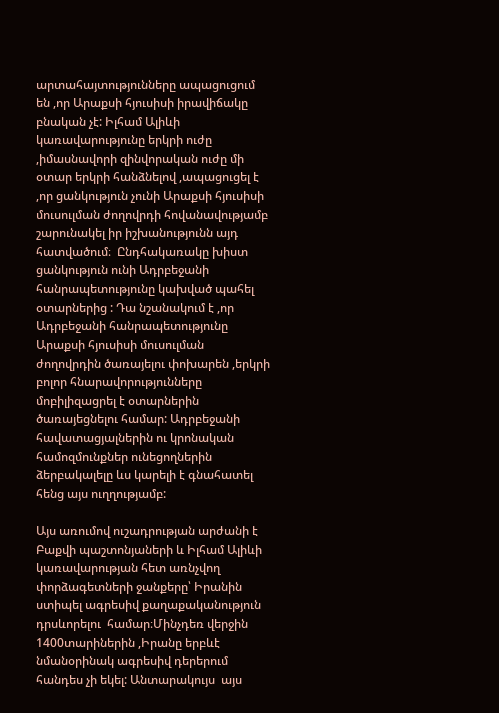արտահայտությունները ապացուցում են ,որ Արաքսի հյուսիսի իրավիճակը բնական չէ: Իլհամ Ալիևի կառավարությունը երկրի ուժը ,իմասնավորի զինվորական ուժը մի օտար երկրի հանձնելով ,ապացուցել է ,որ ցանկություն չունի Արաքսի հյուսիսի մուսուլման ժողովրդի հովանավությամբ շարունակել իր իշխանությունն այդ  հատվածում։  Ընդհակառակը խիստ ցանկություն ունի Ադրբեջանի հանրապետությունը կախված պահել օտարներից : Դա նշանակում է ,որ Ադրբեջանի հանրապետությունը Արաքսի հյուսիսի մուսուլման ժողովրդին ծառայելու փոխարեն ,երկրի բոլոր հնարավորությունները  մոբիլիզացրել է օտարներին ծառայեցնելու համար: Ադրբեջանի հավատացյալներին ու կրոնական համոզմունքներ ունեցողներին ձերբակալելը ևս կարելի է գնահատել հենց այս ուղղությամբ:

Այս առումով ուշադրության արժանի է  Բաքվի պաշտոնյաների և Իլհամ Ալիևի կառավարության հետ առնչվող փորձագետների ջանքերը՝ Իրանին ստիպել ագրեսիվ քաղաքականություն դրսևորելու  համար։Մինչդեռ վերջին 1400տարիներին ,Իրանը երբևէ նմանօրինակ ագրեսիվ դերերում հանդես չի եկել: Անտարակույս  այս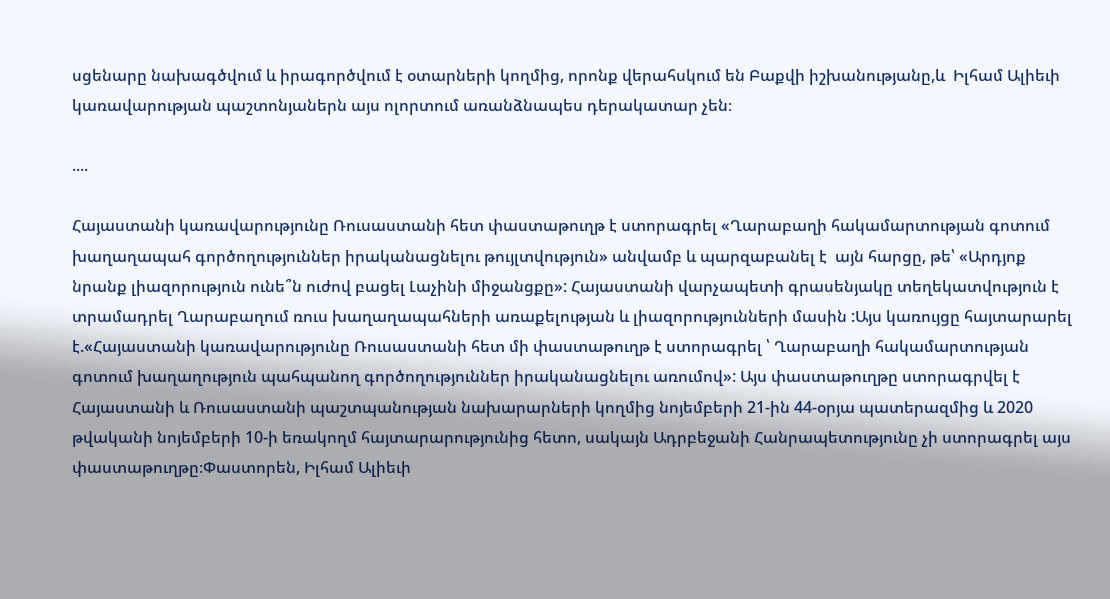սցենարը նախագծվում և իրագործվում է օտարների կողմից, որոնք վերահսկում են Բաքվի իշխանությանը,և  Իլհամ Ալիեւի կառավարության պաշտոնյաներն այս ոլորտում առանձնապես դերակատար չեն։

....

Հայաստանի կառավարությունը Ռուսաստանի հետ փաստաթուղթ է ստորագրել «Ղարաբաղի հակամարտության գոտում խաղաղապահ գործողություններ իրականացնելու թույլտվություն» անվամբ և պարզաբանել է  այն հարցը, թե՝ «Արդյոք նրանք լիազորություն ունե՞ն ուժով բացել Լաչինի միջանցքը»: Հայաստանի վարչապետի գրասենյակը տեղեկատվություն է տրամադրել Ղարաբաղում ռուս խաղաղապահների առաքելության և լիազորությունների մասին :Այս կառույցը հայտարարել է.«Հայաստանի կառավարությունը Ռուսաստանի հետ մի փաստաթուղթ է ստորագրել ՝ Ղարաբաղի հակամարտության գոտում խաղաղություն պահպանող գործողություններ իրականացնելու առումով»: Այս փաստաթուղթը ստորագրվել է Հայաստանի և Ռուսաստանի պաշտպանության նախարարների կողմից նոյեմբերի 21-ին 44-օրյա պատերազմից և 2020 թվականի նոյեմբերի 10-ի եռակողմ հայտարարությունից հետո, սակայն Ադրբեջանի Հանրապետությունը չի ստորագրել այս փաստաթուղթը։Փաստորեն, Իլհամ Ալիեւի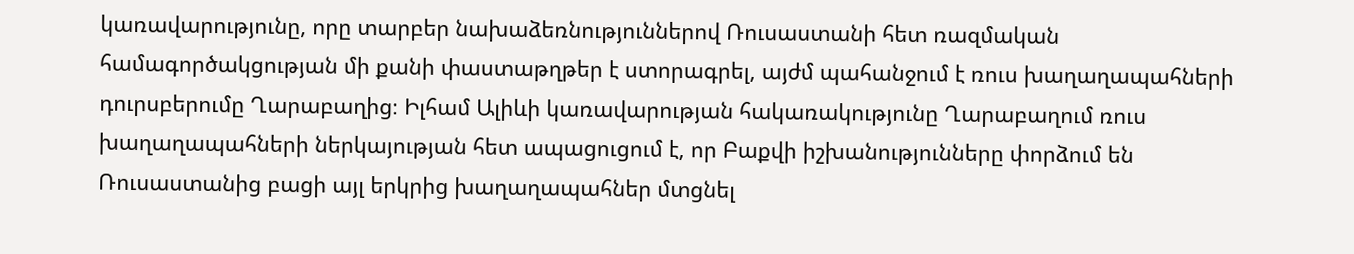կառավարությունը, որը տարբեր նախաձեռնություններով Ռուսաստանի հետ ռազմական համագործակցության մի քանի փաստաթղթեր է ստորագրել, այժմ պահանջում է ռուս խաղաղապահների դուրսբերումը Ղարաբաղից։ Իլհամ Ալիևի կառավարության հակառակությունը Ղարաբաղում ռուս խաղաղապահների ներկայության հետ ապացուցում է, որ Բաքվի իշխանությունները փորձում են Ռուսաստանից բացի այլ երկրից խաղաղապահներ մտցնել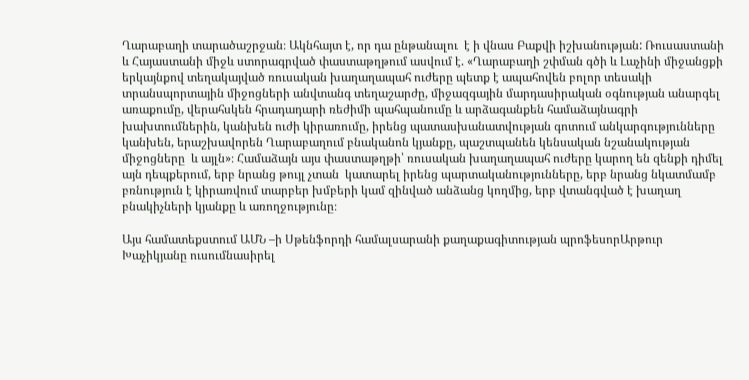Ղարաբաղի տարածաշրջան։ Ակնհայտ է, որ դա ընթանալու  է ի վնաս Բաքվի իշխանության: Ռուսաստանի և Հայաստանի միջև ստորագրված փաստաթղթում ասվում է. «Ղարաբաղի շփման գծի և Լաչինի միջանցքի երկայնքով տեղակայված ռուսական խաղաղապահ ուժերը պետք է ապահովեն բոլոր տեսակի տրանսպորտային միջոցների անվտանգ տեղաշարժը, միջազգային մարդասիրական օգնության անարգել առաքումը, վերահսկեն հրադադարի ռեժիմի պահպանումը և արձագանքեն համաձայնագրի խախտումներին, կանխեն ուժի կիրառումը, իրենց պատասխանատվության գոտում անկարգությունները կանխեն, երաշխավորեն Ղարաբաղում բնականոն կյանքը, պաշտպանեն կենսական նշանակության միջոցները  և այլն»։ Համաձայն այս փաստաթղթի՝ ռուսական խաղաղապահ ուժերը կարող են զենքի դիմել այն դեպքերում, երբ նրանց թույլ չտան  կատարել իրենց պարտականությունները, երբ նրանց նկատմամբ բռնություն է կիրառվում տարբեր խմբերի կամ զինված անձանց կողմից, երբ վտանգված է խաղաղ բնակիչների կյանքը և առողջությունը։

Այս համատեքստում ԱՄՆ –ի Սթենֆորդի համալսարանի քաղաքագիտության պրոֆեսորԱրթուր Խաչիկյանը ուսումնասիրել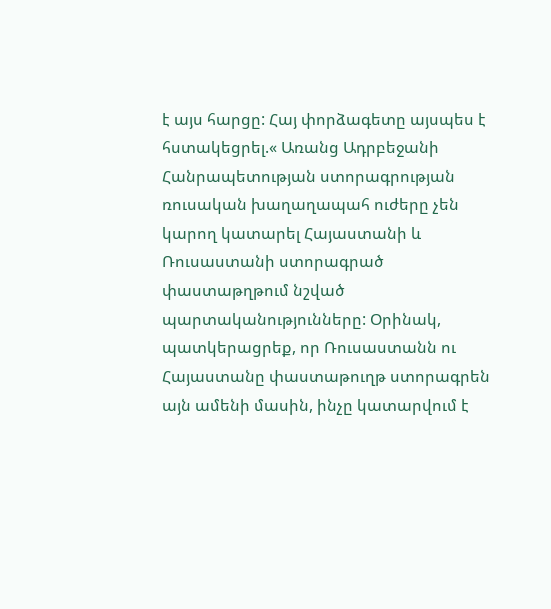է այս հարցը: Հայ փորձագետը այսպես է հստակեցրել.« Առանց Ադրբեջանի Հանրապետության ստորագրության ռուսական խաղաղապահ ուժերը չեն կարող կատարել Հայաստանի և Ռուսաստանի ստորագրած փաստաթղթում նշված պարտականությունները: Օրինակ, պատկերացրեք, որ Ռուսաստանն ու Հայաստանը փաստաթուղթ ստորագրեն այն ամենի մասին, ինչը կատարվում է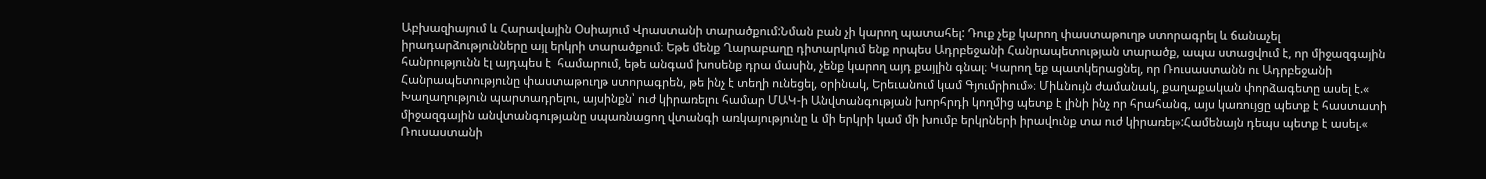Աբխազիայում և Հարավային Օսիայում Վրաստանի տարածքում:Նման բան չի կարող պատահել: Դուք չեք կարող փաստաթուղթ ստորագրել և ճանաչել իրադարձությունները այլ երկրի տարածքում։ Եթե մենք Ղարաբաղը դիտարկում ենք որպես Ադրբեջանի Հանրապետության տարածք, ապա ստացվում է, որ միջազգային հանրությունն էլ այդպես է  համարում, եթե անգամ խոսենք դրա մասին, չենք կարող այդ քայլին գնալ։ Կարող եք պատկերացնել, որ Ռուսաստանն ու Ադրբեջանի Հանրապետությունը փաստաթուղթ ստորագրեն, թե ինչ է տեղի ունեցել, օրինակ, Երեւանում կամ Գյումրիում»։ Միևնույն ժամանակ, քաղաքական փորձագետը ասել է.« Խաղաղություն պարտադրելու, այսինքն՝ ուժ կիրառելու համար ՄԱԿ-ի Անվտանգության խորհրդի կողմից պետք է լինի ինչ որ հրահանգ, այս կառույցը պետք է հաստատի միջազգային անվտանգությանը սպառնացող վտանգի առկայությունը և մի երկրի կամ մի խումբ երկրների իրավունք տա ուժ կիրառել»:Համենայն դեպս պետք է ասել.« Ռուսաստանի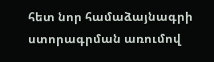հետ նոր համաձայնագրի ստորագրման առումով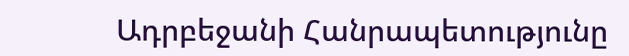Ադրբեջանի Հանրապետությունը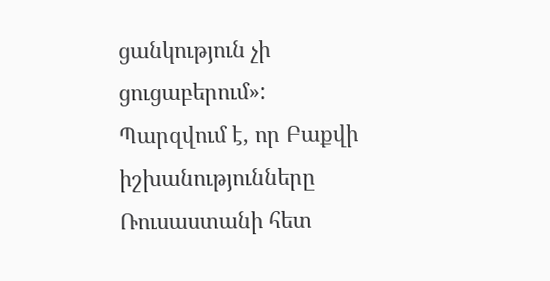ցանկություն չի ցուցաբերում»: Պարզվում է, որ Բաքվի իշխանությունները Ռուսաստանի հետ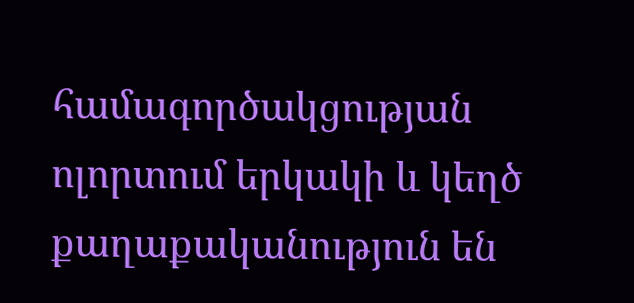համագործակցության ոլորտում երկակի և կեղծ քաղաքականություն են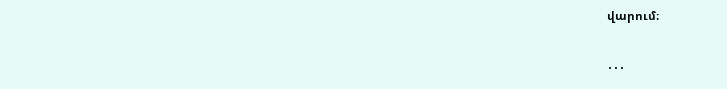վարում։

․․․